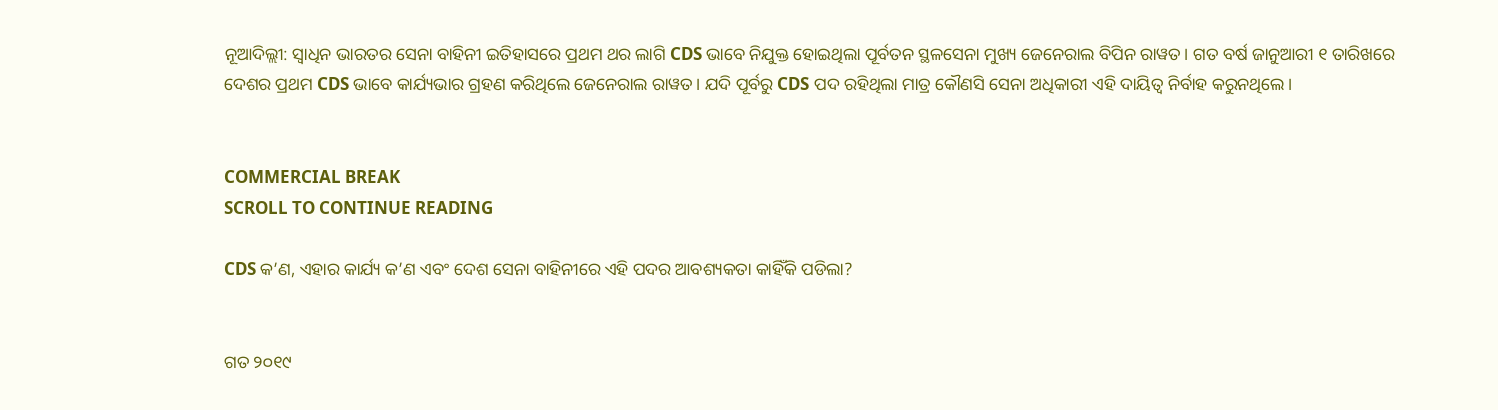ନୂଆଦିଲ୍ଲୀ: ସ୍ୱାଧିନ ଭାରତର ସେନା ବାହିନୀ ଇତିହାସରେ ପ୍ରଥମ ଥର ଲାଗି CDS ଭାବେ ନିଯୁକ୍ତ ହୋଇଥିଲା ପୂର୍ବତନ ସ୍ଥଳସେନା ମୁଖ୍ୟ ଜେନେରାଲ ବିପିନ ରାୱତ। ଗତ ବର୍ଷ ଜାନୁଆରୀ ୧ ତାରିଖରେ ଦେଶର ପ୍ରଥମ CDS ଭାବେ କାର୍ଯ୍ୟଭାର ଗ୍ରହଣ କରିଥିଲେ ଜେନେରାଲ ରାୱତ। ଯଦି ପୂର୍ବରୁ CDS ପଦ ରହିଥିଲା ମାତ୍ର କୌଣସି ସେନା ଅଧିକାରୀ ଏହି ଦାୟିତ୍ୱ ନିର୍ବାହ କରୁନଥିଲେ।


COMMERCIAL BREAK
SCROLL TO CONTINUE READING

CDS କ’ଣ, ଏହାର କାର୍ଯ୍ୟ କ’ଣ ଏବଂ ଦେଶ ସେନା ବାହିନୀରେ ଏହି ପଦର ଆବଶ୍ୟକତା କାହିଁକି ପଡିଲା?


ଗତ ୨୦୧୯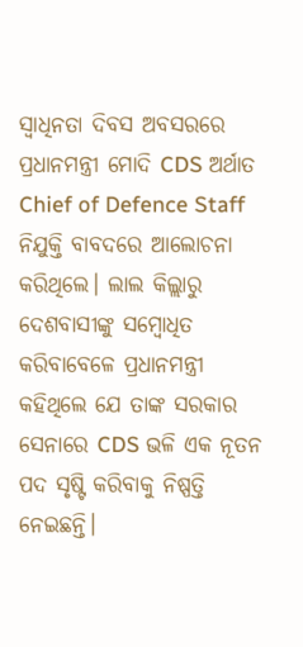ସ୍ୱାଧିନତା ଦିବସ ଅବସରରେ ପ୍ରଧାନମନ୍ତ୍ରୀ ମୋଦି CDS ଅର୍ଥାତ Chief of Defence Staff  ନିଯୁକ୍ତି ବାବଦରେ ଆଲୋଚନା କରିଥିଲେ। ଲାଲ କିଲ୍ଲାରୁ ଦେଶବାସୀଙ୍କୁ ସମ୍ବୋଧିତ କରିବାବେଳେ ପ୍ରଧାନମନ୍ତ୍ରୀ କହିଥିଲେ ଯେ ତାଙ୍କ ସରକାର ସେନାରେ CDS ଭଳି ଏକ ନୂତନ ପଦ ସୃଷ୍ଟି କରିବାକୁ ନିଷ୍ପତ୍ତି ନେଇଛନ୍ତି।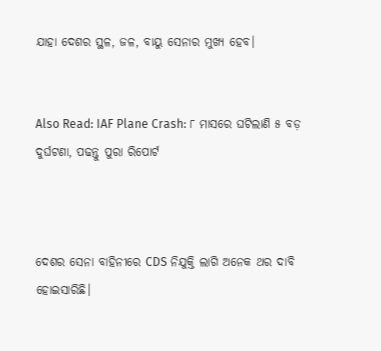ଯାହା ଦେଶର ସ୍ଥଳ, ଜଳ, ବାୟୁ ସେନାର ମୁଖ୍ୟ ହେବ।


Also Read: IAF Plane Crash: ୮ ମାସରେ ଘଟିଲାଣି ୫ ବଡ଼ ଦୁର୍ଘଟଣା, ପଢନ୍ତୁ ପୁରା ରିପୋର୍ଟ



ଦେଶର ସେନା ବାହିନୀରେ CDS ନିଯୁକ୍ତି ଲାଗି ଅନେକ ଥର ଦାବି ହୋଇସାରିଛି।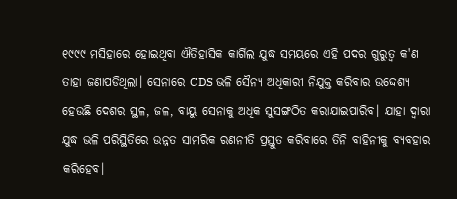୧୯୯୯ ମସିହାରେ ହୋଇଥିବା ଐତିହାସିକ କାର୍ଗିଲ ଯୁଦ୍ଧ ସମୟରେ ଏହି ପଦର ଗୁରୁତ୍ୱ କ'ଣ ତାହା ଜଣାପଡିଥିଲା। ସେନାରେ CDS ଭଳି ସୈନ୍ୟ ଅଧିକାରୀ ନିଯୁକ୍ତ କରିବାର ଉଦ୍ଦେଶ୍ୟ ହେଉଛି ଦେଶର ସ୍ଥଳ, ଜଳ, ବାୟୁ ସେନାକୁ ଅଧିକ ସୁସଙ୍ଗଠିତ କରାଯାଇପାରିବ। ଯାହା ଦ୍ୱାରା ଯୁଦ୍ଧ ଭଳି ପରିସ୍ଥିତିରେ ଉନ୍ନତ ସାମରିକ ରଣନୀତି ପ୍ରସ୍ତୁତ କରିବାରେ ତିନି ବାହିନୀକୁ ବ୍ୟବହାର କରିହେବ।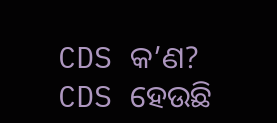CDS କ’ଣ?
CDS ହେଉଛି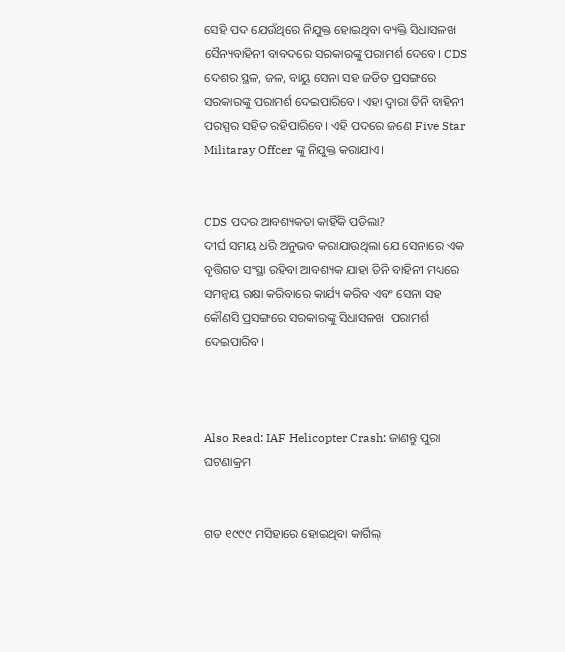ସେହି ପଦ ଯେଉଁଥିରେ ନିଯୁକ୍ତ ହୋଇଥିବା ବ୍ୟକ୍ତି ସିଧାସଳଖ ସୈନ୍ୟବାହିନୀ ବାବଦରେ ସରକାରଙ୍କୁ ପରାମର୍ଶ ଦେବେ। CDS ଦେଶର ସ୍ଥଳ, ଜଳ, ବାୟୁ ସେନା ସହ ଜଡିତ ପ୍ରସଙ୍ଗରେ ସରକାରଙ୍କୁ ପରାମର୍ଶ ଦେଇପାରିବେ। ଏହା ଦ୍ୱାରା ତିନି ବାହିନୀ ପରସ୍ପର ସହିତ ରହିପାରିବେ। ଏହି ପଦରେ ଜଣେ Five Star Militaray Offcer ଙ୍କୁ ନିଯୁକ୍ତ କରାଯାଏ।


CDS ପଦର ଆବଶ୍ୟକତା କାହିଁକି ପଡିଲା?
ଦୀର୍ଘ ସମୟ ଧରି ଅନୁଭବ କରାଯାଉଥିଲା ଯେ ସେନାରେ ଏକ ବୃତ୍ତିଗତ ସଂସ୍ଥା ରହିବା ଆବଶ୍ୟକ ଯାହା ତିନି ବାହିନୀ ମଧ୍ୟରେ ସମନ୍ୱୟ ରକ୍ଷା କରିବାରେ କାର୍ଯ୍ୟ କରିବ ଏବଂ ସେନା ସହ କୌଣସି ପ୍ରସଙ୍ଗରେ ସରକାରଙ୍କୁ ସିଧାସଳଖ  ପରାମର୍ଶ ଦେଇପାରିବ।



Also Read: IAF Helicopter Crash: ଜାଣନ୍ତୁ ପୁରା ଘଟଣାକ୍ରମ


ଗତ ୧୯୯୯ ମସିହାରେ ହୋଇଥିବା କାର୍ଗିଲ୍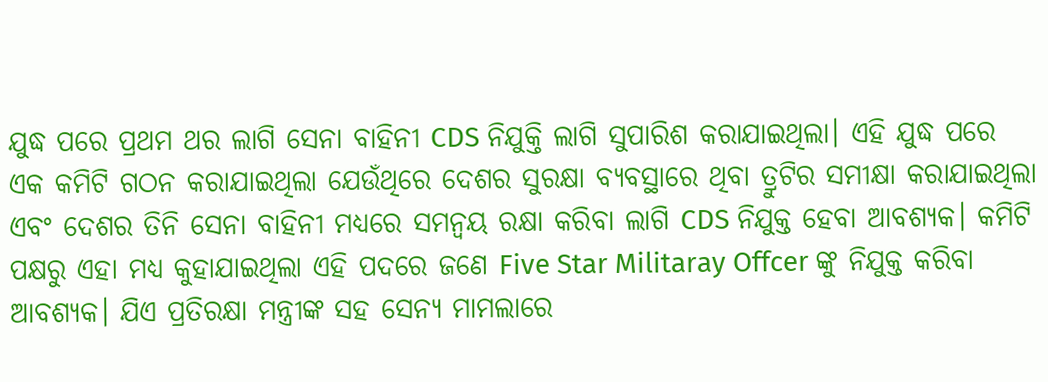ଯୁଦ୍ଧ ପରେ ପ୍ରଥମ ଥର ଲାଗି ସେନା ବାହିନୀ CDS ନିଯୁକ୍ତି ଲାଗି ସୁପାରିଶ କରାଯାଇଥିଲା। ଏହି ଯୁଦ୍ଧ ପରେ ଏକ କମିଟି ଗଠନ କରାଯାଇଥିଲା ଯେଉଁଥିରେ ଦେଶର ସୁରକ୍ଷା ବ୍ୟବସ୍ଥାରେ ଥିବା ତ୍ରୁଟିର ସମୀକ୍ଷା କରାଯାଇଥିଲା ଏବଂ ଦେଶର ତିନି ସେନା ବାହିନୀ ମଧ୍ୟରେ ସମନ୍ୱୟ ରକ୍ଷା କରିବା ଲାଗି CDS ନିଯୁକ୍ତ ହେବା ଆବଶ୍ୟକ। କମିଟି ପକ୍ଷରୁ ଏହା ମଧ୍ୟ କୁହାଯାଇଥିଲା ଏହି ପଦରେ ଜଣେ Five Star Militaray Offcer ଙ୍କୁ ନିଯୁକ୍ତ କରିବା ଆବଶ୍ୟକ। ଯିଏ ପ୍ରତିରକ୍ଷା ମନ୍ତ୍ରୀଙ୍କ ସହ ସେନ୍ୟ ମାମଲାରେ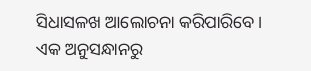ସିଧାସଳଖ ଆଲୋଚନା କରିପାରିବେ। ଏକ ଅନୁସନ୍ଧାନରୁ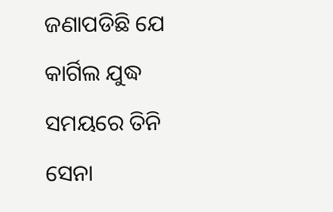ଜଣାପଡିଛି ଯେ କାର୍ଗିଲ ଯୁଦ୍ଧ ସମୟରେ ତିନି ସେନା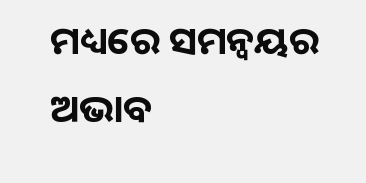ମଧ୍ୟରେ ସମନ୍ୱୟର ଅଭାବ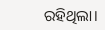ରହିଥିଲା।